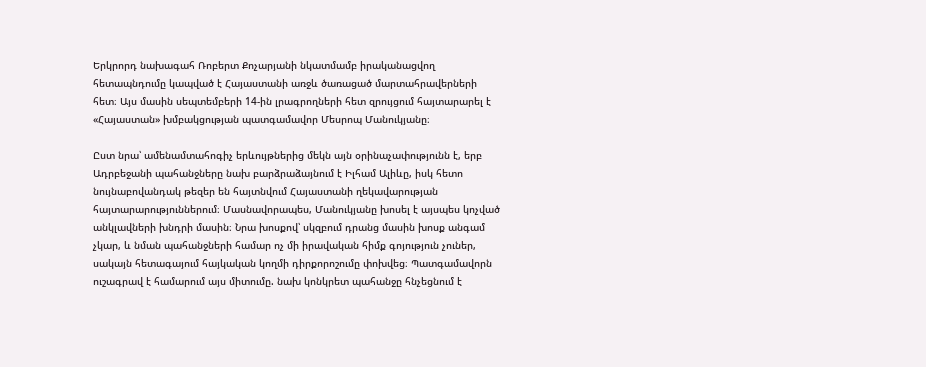Երկրորդ նախագահ Ռոբերտ Քոչարյանի նկատմամբ իրականացվող հետապնդումը կապված է Հայաստանի առջև ծառացած մարտահրավերների հետ։ Այս մասին սեպտեմբերի 14-ին լրագրողների հետ զրույցում հայտարարել է «Հայաստան» խմբակցության պատգամավոր Մեսրոպ Մանուկյանը։

Ըստ նրա՝ ամենամտահոգիչ երևույթներից մեկն այն օրինաչափությունն է, երբ Ադրբեջանի պահանջները նախ բարձրաձայնում է Իլհամ Ալիևը, իսկ հետո նույնաբովանդակ թեզեր են հայտնվում Հայաստանի ղեկավարության հայտարարություններում։ Մասնավորապես, Մանուկյանը խոսել է այսպես կոչված անկլավների խնդրի մասին։ Նրա խոսքով՝ սկզբում դրանց մասին խոսք անգամ չկար, և նման պահանջների համար ոչ մի իրավական հիմք գոյություն չուներ, սակայն հետագայում հայկական կողմի դիրքորոշումը փոխվեց։ Պատգամավորն ուշագրավ է համարում այս միտումը. նախ կոնկրետ պահանջը հնչեցնում է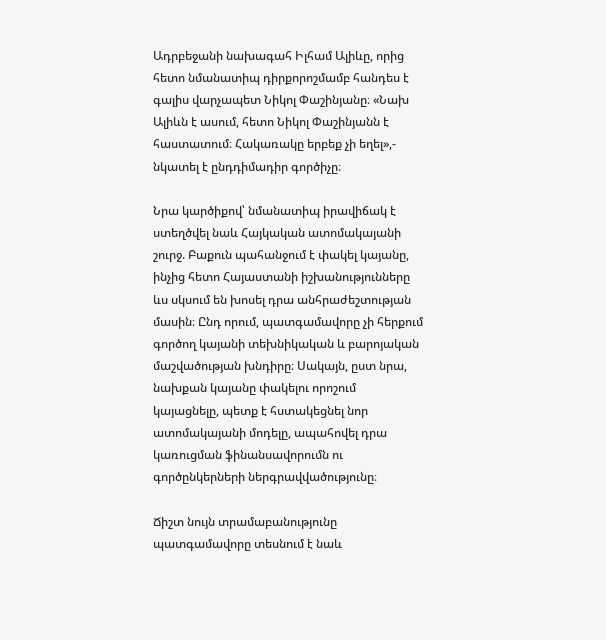Ադրբեջանի նախագահ Իլհամ Ալիևը, որից հետո նմանատիպ դիրքորոշմամբ հանդես է գալիս վարչապետ Նիկոլ Փաշինյանը։ «Նախ Ալիևն է ասում, հետո Նիկոլ Փաշինյանն է հաստատում։ Հակառակը երբեք չի եղել»,- նկատել է ընդդիմադիր գործիչը։

Նրա կարծիքով՝ նմանատիպ իրավիճակ է ստեղծվել նաև Հայկական ատոմակայանի շուրջ. Բաքուն պահանջում է փակել կայանը, ինչից հետո Հայաստանի իշխանությունները ևս սկսում են խոսել դրա անհրաժեշտության մասին։ Ընդ որում, պատգամավորը չի հերքում գործող կայանի տեխնիկական և բարոյական մաշվածության խնդիրը։ Սակայն, ըստ նրա, նախքան կայանը փակելու որոշում կայացնելը, պետք է հստակեցնել նոր ատոմակայանի մոդելը, ապահովել դրա կառուցման ֆինանսավորումն ու գործընկերների ներգրավվածությունը։

Ճիշտ նույն տրամաբանությունը պատգամավորը տեսնում է նաև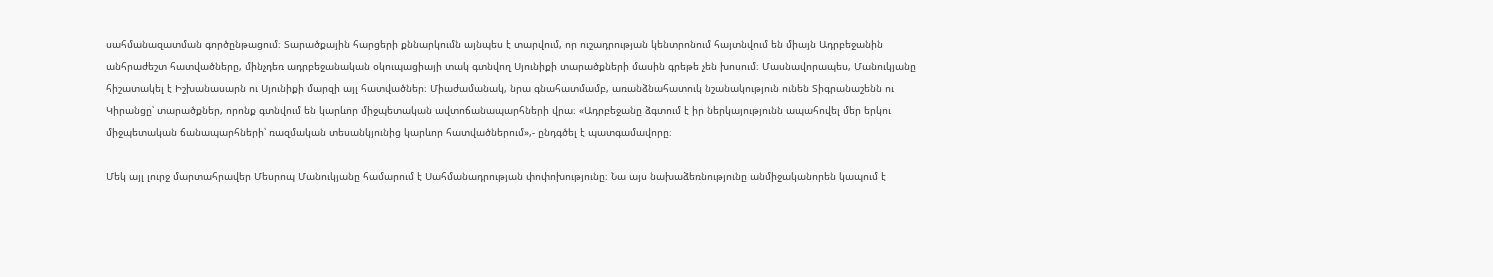սահմանազատման գործընթացում։ Տարածքային հարցերի քննարկումն այնպես է տարվում, որ ուշադրության կենտրոնում հայտնվում են միայն Ադրբեջանին անհրաժեշտ հատվածները, մինչդեռ ադրբեջանական օկուպացիայի տակ գտնվող Սյունիքի տարածքների մասին գրեթե չեն խոսում։ Մասնավորապես, Մանուկյանը հիշատակել է Իշխանասարն ու Սյունիքի մարզի այլ հատվածներ։ Միաժամանակ, նրա գնահատմամբ, առանձնահատուկ նշանակություն ունեն Տիգրանաշենն ու Կիրանցը՝ տարածքներ, որոնք գտնվում են կարևոր միջպետական ավտոճանապարհների վրա։ «Ադրբեջանը ձգտում է իր ներկայությունն ապահովել մեր երկու միջպետական ճանապարհների՝ ռազմական տեսանկյունից կարևոր հատվածներում»,- ընդգծել է պատգամավորը։

Մեկ այլ լուրջ մարտահրավեր Մեսրոպ Մանուկյանը համարում է Սահմանադրության փոփոխությունը։ Նա այս նախաձեռնությունը անմիջականորեն կապում է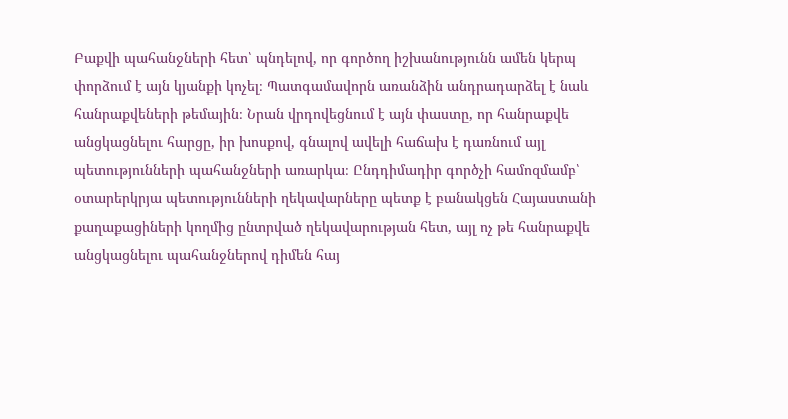Բաքվի պահանջների հետ՝ պնդելով, որ գործող իշխանությունն ամեն կերպ փորձում է այն կյանքի կոչել։ Պատգամավորն առանձին անդրադարձել է նաև հանրաքվեների թեմային։ Նրան վրդովեցնում է այն փաստը, որ հանրաքվե անցկացնելու հարցը, իր խոսքով, գնալով ավելի հաճախ է դառնում այլ պետությունների պահանջների առարկա։ Ընդդիմադիր գործչի համոզմամբ՝ օտարերկրյա պետությունների ղեկավարները պետք է բանակցեն Հայաստանի քաղաքացիների կողմից ընտրված ղեկավարության հետ, այլ ոչ թե հանրաքվե անցկացնելու պահանջներով դիմեն հայ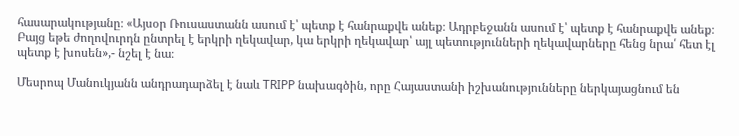հասարակությանը։ «Այսօր Ռուսաստանն ասում է՝ պետք է հանրաքվե անեք։ Ադրբեջանն ասում է՝ պետք է հանրաքվե անեք։ Բայց եթե ժողովուրդն ընտրել է երկրի ղեկավար, կա երկրի ղեկավար՝ այլ պետությունների ղեկավարները հենց նրա՛ հետ էլ պետք է խոսեն»,- նշել է նա։

Մեսրոպ Մանուկյանն անդրադարձել է նաև TRIPP նախագծին, որը Հայաստանի իշխանությունները ներկայացնում են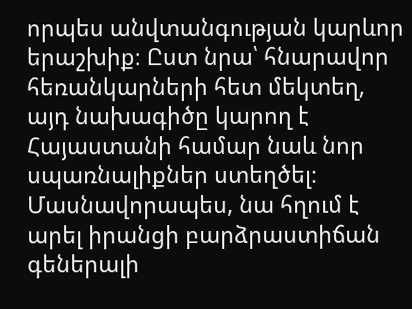որպես անվտանգության կարևոր երաշխիք։ Ըստ նրա՝ հնարավոր հեռանկարների հետ մեկտեղ, այդ նախագիծը կարող է Հայաստանի համար նաև նոր սպառնալիքներ ստեղծել։ Մասնավորապես, նա հղում է արել իրանցի բարձրաստիճան գեներալի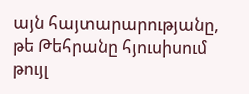այն հայտարարությանը, թե Թեհրանը հյուսիսում թույլ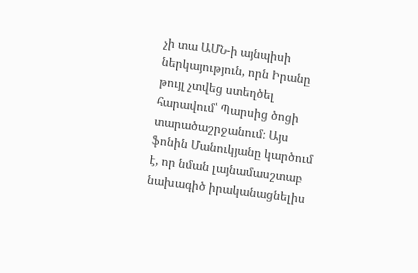չի տա ԱՄՆ-ի այնպիսի ներկայություն, որն Իրանը թույլ չտվեց ստեղծել հարավում՝ Պարսից ծոցի տարածաշրջանում։ Այս ֆոնին Մանուկյանը կարծում է, որ նման լայնամասշտաբ նախագիծ իրականացնելիս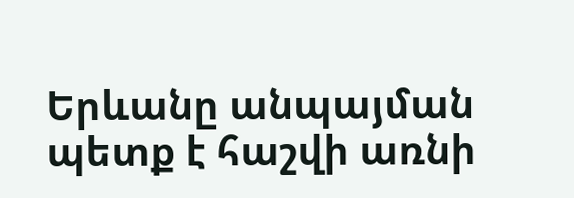Երևանը անպայման պետք է հաշվի առնի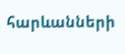հարևանների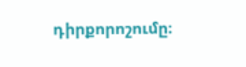դիրքորոշումը։